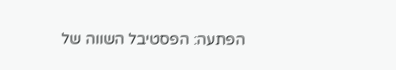הפתעה: הפסטיבל השווה של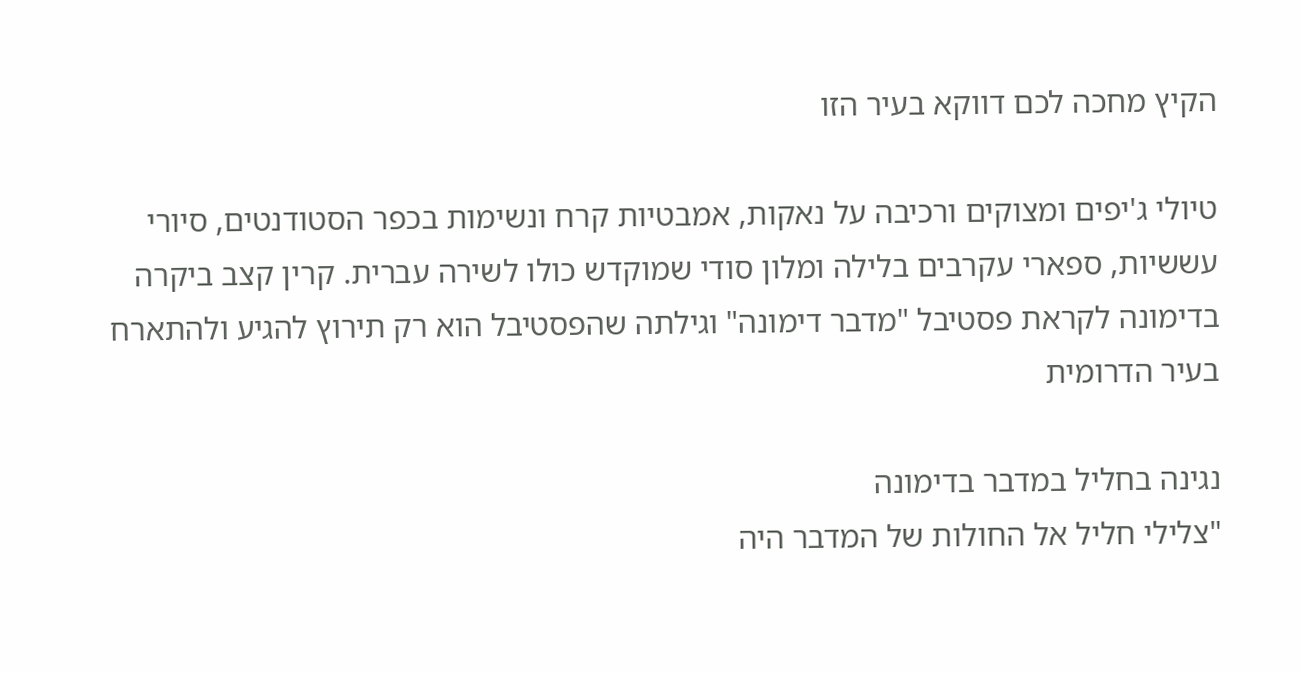הקיץ מחכה לכם דווקא בעיר הזו

טיולי ג'יפים ומצוקים ורכיבה על נאקות, אמבטיות קרח ונשימות בכפר הסטודנטים, סיורי עששיות, ספארי עקרבים בלילה ומלון סודי שמוקדש כולו לשירה עברית. קרין קצב ביקרה בדימונה לקראת פסטיבל "מדבר דימונה" וגילתה שהפסטיבל הוא רק תירוץ להגיע ולהתארח בעיר הדרומית

נגינה בחליל במדבר בדימונה
"צלילי חליל אל החולות של המדבר היה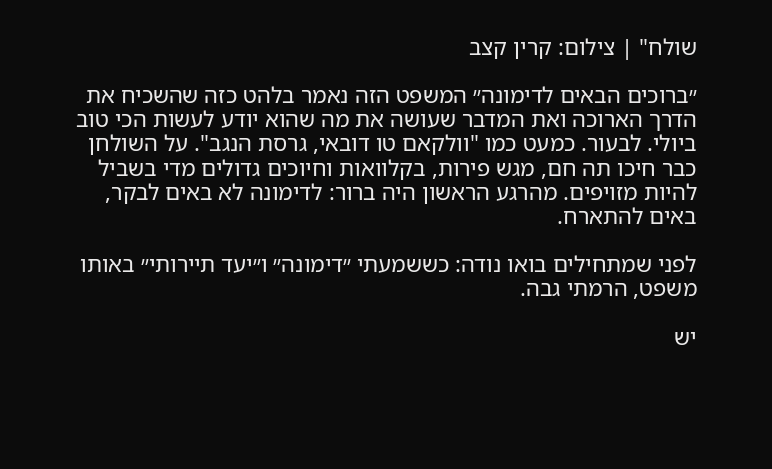שולח" | צילום: קרין קצב

״ברוכים הבאים לדימונה״ המשפט הזה נאמר בלהט כזה שהשכיח את הדרך הארוכה ואת המדבר שעושה את מה שהוא יודע לעשות הכי טוב ביולי. לבעור. כמעט כמו "וולקאם טו דובאי, גרסת הנגב". על השולחן כבר חיכו תה חם, מגש פירות, בקלוואות וחיוכים גדולים מדי בשביל להיות מזויפים. מהרגע הראשון היה ברור: לדימונה לא באים לבקר, באים להתארח.

לפני שמתחילים בואו נודה: כששמעתי ״דימונה״ ו״יעד תיירותי״ באותו משפט, הרמתי גבה.

יש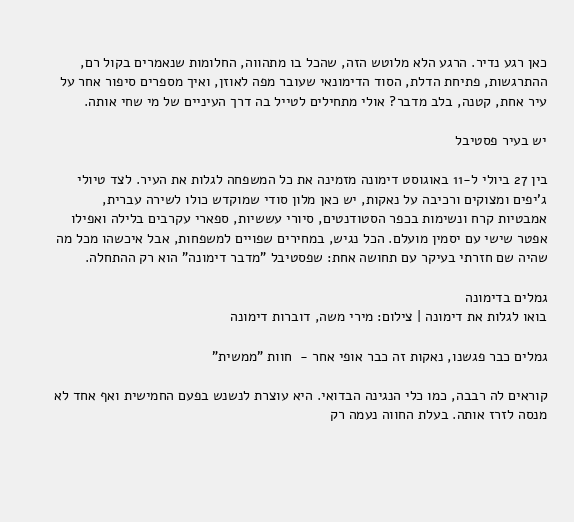כאן רגע נדיר. הרגע הלא מלוטש הזה, שהכל בו מתהווה, החלומות שנאמרים בקול רם, ההתרגשות, פתיחת הדלת, הסוד הדימונאי שעובר מפה לאוזן, ואיך מספרים סיפור אחר על עיר אחת, קטנה, בלב מדבר? אולי מתחילים לטייל בה דרך העיניים של מי שחי אותה.

יש בעיר פסטיבל

בין 27 ביולי ל-11 באוגוסט דימונה מזמינה את כל המשפחה לגלות את העיר. לצד טיולי ג'יפים ומצוקים ורכיבה על נאקות, יש כאן מלון סודי שמוקדש כולו לשירה עברית, אמבטיות קרח ונשימות בכפר הסטודנטים, סיורי עששיות, ספארי עקרבים בלילה ואפילו אפטר שישי עם יסמין מועלם. הכל נגיש, במחירים שפויים למשפחות, אבל איכשהו מכל מה שהיה שם חזרתי בעיקר עם תחושה אחת: שפסטיבל "מדבר דימונה" הוא רק ההתחלה.

גמלים בדימונה
בואו לגלות את דימונה | צילום: מירי משה, דוברות דימונה

גמלים כבר פגשנו, נאקות זה כבר אופי אחר -  חוות "ממשית"

קוראים לה רבבה, כמו כלי הנגינה הבדואי. היא עוצרת לנשנש בפעם החמישית ואף אחד לא מנסה לזרז אותה. בעלת החווה נעמה רק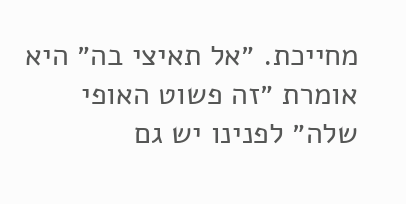מחייכת. ״אל תאיצי בה״ היא אומרת ״זה פשוט האופי שלה״ לפנינו יש גם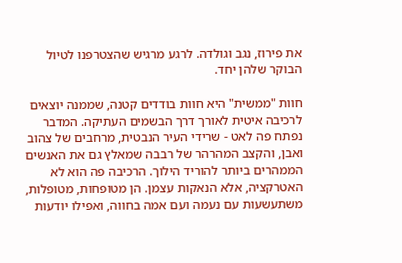את פירוז, נגב וגולדה. לרגע מרגיש שהצטרפנו לטיול הבוקר שלהן יחד.

חוות "ממשית" היא חוות בודדים קטנה, שממנה יוצאים לרכיבה איטית לאורך דרך הבשמים העתיקה. המדבר נפתח פה לאט - שרידי העיר הנבטית, מרחבים של צהוב ואבן, והקצב המהרהר של רבבה שמאלץ גם את האנשים הממהרים ביותר להוריד הילוך. הרכיבה פה הוא לא האטרקציה, אלא הנאקות עצמן. הן מטופחות, מטופלות, משתעשעות עם נעמה ועם אמה בחווה, ואפילו יודעות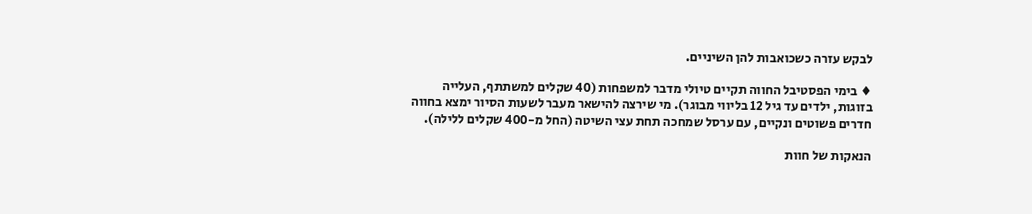לבקש עזרה כשכואבות להן השיניים.

♦ בימי הפסטיבל החווה תקיים טיולי מדבר למשפחות (40 שקלים למשתתף, העלייה בזוגות, ילדים עד גיל 12 בליווי מבוגר). מי שירצה להישאר מעבר לשעות הסיור ימצא בחווה חדרים פשוטים ונקיים, עם ערסל שמחכה תחת עצי השיטה (החל מ-400 שקלים ללילה).

הנאקות של חוות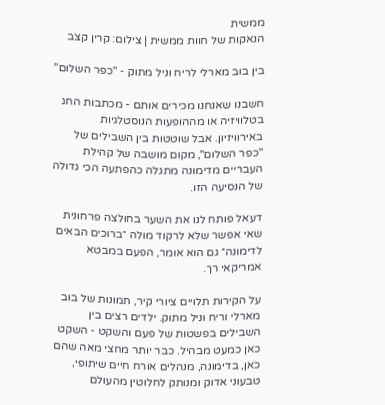ממשית
הנאקות של חוות ממשית | צילום: קרין קצב

בין בוב מארלי לריח וניל מתוק - "כפר השלום"

חשבנו שאנחנו מכירים אותם - מכתבות החג בטלוויזיה או מההופעות הנוסטלגיות באירוויזיון. אבל שוטטות בין השבילים של "כפר השלום", מקום מושבה של קהילת העבריים מדימונה מתגלה כהפתעה הכי גדולה של הנסיעה הזו.

דעאל פותח לנו את השער בחולצה פרחונית שאי אפשר שלא לרקוד מולה ״ברוכים הבאים לדימונה״ גם הוא אומר, הפעם במבטא אמריקאי רך.

על הקירות תלויים ציורי קיר, תמונות של בוב מארלי וריח וניל מתוק. ילדים רצים בין השבילים בפשטות של פעם והשקט - השקט כאן כמעט מבהיל. כבר יותר מחצי מאה שהם כאן, בדימונה, מנהלים אורח חיים שיתופי, טבעוני אדוק ומנותק לחלוטין מהעולם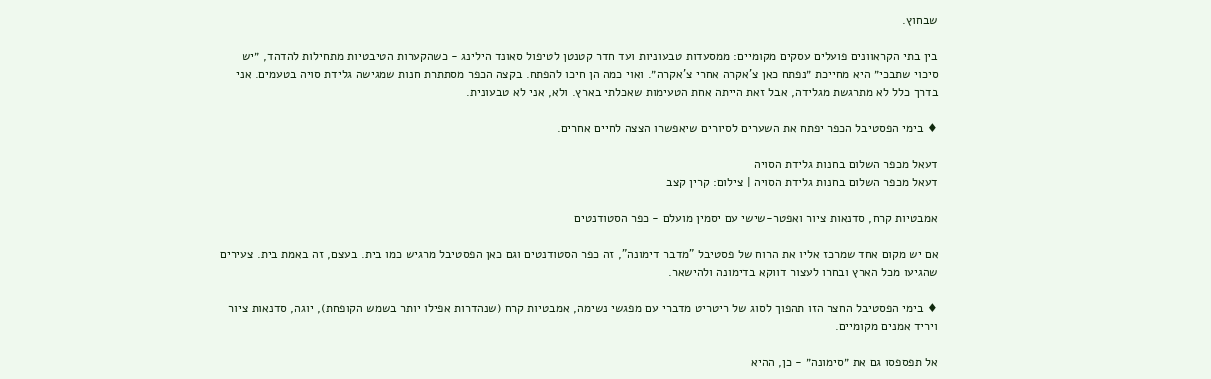שבחוץ.

בין בתי הקראוונים פועלים עסקים מקומיים: ממסעדות טבעוניות ועד חדר קטנטן לטיפול סאונד הילינג - כשהקערות הטיבטיות מתחילות להדהד, ״יש סיכוי שתבכי״ היא מחייכת ״נפתח כאן צ’אקרה אחרי צ’אקרה״. ואוי כמה הן חיכו להפתח. בקצה הכפר מסתתרת חנות שמגישה גלידת סויה בטעמים. אני בדרך כלל לא מתרגשת מגלידה, אבל זאת הייתה אחת הטעימות שאכלתי בארץ. ולא, אני לא טבעונית.

♦ בימי הפסטיבל הכפר יפתח את השערים לסיורים שיאפשרו הצצה לחיים אחרים.

דעאל מכפר השלום בחנות גלידת הסויה
דעאל מכפר השלום בחנות גלידת הסויה | צילום: קרין קצב

אמבטיות קרח, סדנאות ציור ואפטר-שישי עם יסמין מועלם - כפר הסטודנטים

אם יש מקום אחד שמרכז אליו את הרוח של פסטיבל "מדבר דימונה", זה כפר הסטודנטים וגם כאן הפסטיבל מרגיש כמו בית. בעצם, זה באמת בית. צעירים שהגיעו מכל הארץ ובחרו לעצור דווקא בדימונה ולהישאר.

♦ בימי הפסטיבל החצר הזו תהפוך לסוג של ריטריט מדברי עם מפגשי נשימה, אמבטיות קרח (שנהדרות אפילו יותר בשמש הקופחת), יוגה, סדנאות ציור ויריד אמנים מקומיים.

אל תפספסו גם את ״סימונה״ - כן, ההיא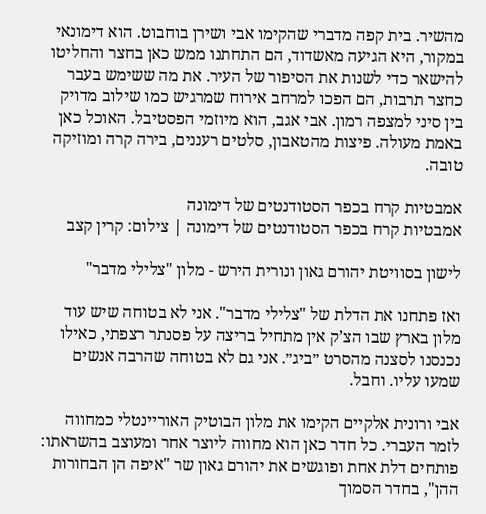מהשיר. בית קפה מדברי שהקימו אבי ושירן בוחבוט. הוא דימונאי במקור, היא הגיעה מאשדוד, הם התחתנו ממש כאן בחצר והחליטו להישאר כדי לשנות את הסיפור של העיר. את מה ששימש בעבר כחצר תרבות, הם הפכו למרחב אירוח שמרגיש כמו שילוב מדויק בין סיני למצפה רמון. אבי אגב, הוא מיוזמי הפסטיבל. האוכל כאן באמת מעולה. פיצות מהטאבון, סלטים רעננים, בירה קרה ומוזיקה טובה.

אמבטיות קרח בכפר הסטודנטים של דימונה
אמבטיות קרח בכפר הסטודנטים של דימונה | צילום: קרין קצב

לישון בסוויטת יהורם גאון ונורית הירש - מלון "צלילי מדבר"

ואז פתחנו את הדלת של "צלילי מדבר". אני לא בטוחה שיש עוד מלון בארץ שבו הצ’ק אין מתחיל בריצה על פסנתר רצפתי, כאילו נכנסנו לסצנה מהסרט ״ביג״. אני גם לא בטוחה שהרבה אנשים שמעו עליו. וחבל.

אבי ורונית אלקיים הקימו את מלון הבוטיק האוריינטלי כמחווה לזמר העברי. כל חדר כאן הוא מחווה ליוצר אחר ומעוצב בהשראתו: פותחים דלת אחת ופוגשים את יהורם גאון שר "איפה הן הבחורות ההן", בחדר הסמוך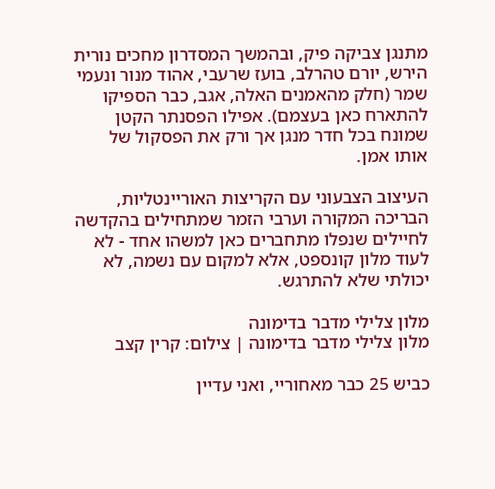מתנגן צביקה פיק, ובהמשך המסדרון מחכים נורית הירש, יורם טהרלב, בועז שרעבי, אהוד מנור ונעמי שמר (חלק מהאמנים האלה, אגב, כבר הספיקו להתארח כאן בעצמם). אפילו הפסנתר הקטן שמונח בכל חדר מנגן אך ורק את הפסקול של אותו אמן.

העיצוב הצבעוני עם הקריצות האוריינטליות, הבריכה המקורה וערבי הזמר שמתחילים בהקדשה לחיילים שנפלו מתחברים כאן למשהו אחד - לא לעוד מלון קונספט, אלא למקום עם נשמה, לא יכולתי שלא להתרגש.

מלון צלילי מדבר בדימונה
מלון צלילי מדבר בדימונה | צילום: קרין קצב

כביש 25 כבר מאחוריי, ואני עדיין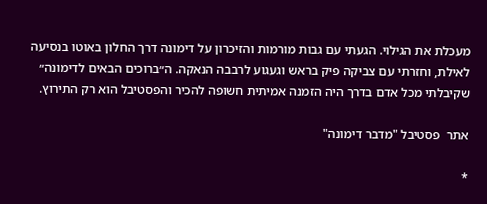מעכלת את הגילוי. הגעתי עם גבות מורמות והזיכרון על דימונה דרך החלון באוטו בנסיעה לאילת, וחזרתי עם צביקה פיק בראש וגעגוע לרבבה הנאקה. ה״ברוכים הבאים לדימונה״ שקיבלתי מכל אדם בדרך היה הזמנה אמיתית חשופה להכיר והפסטיבל הוא רק התירוץ.

אתר  פסטיבל "מדבר דימונה"

*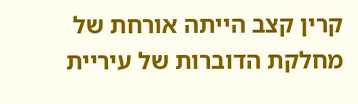קרין קצב הייתה אורחת של מחלקת הדוברות של עיריית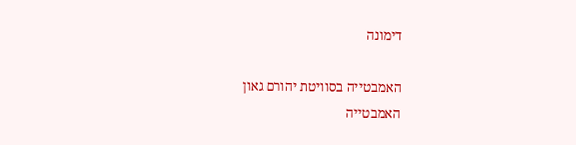דימונה

האמבטייה בסוויטת יהורם גאון
האמבטייה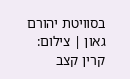בסוויטת יהורם גאון | צילום: קרין קצב